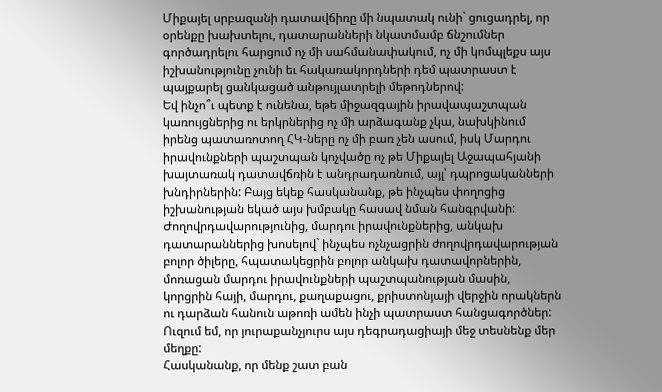Միքայել սրբազանի դատավճիռը մի նպատակ ունի` ցուցադրել, որ օրենքը խախտելու, դատարանների նկատմամբ ճնշումներ գործադրելու հարցում ոչ մի սահմանափակում, ոչ մի կոմպլեքս այս իշխանությունը չունի եւ հակառակորդների դեմ պատրաստ է պայքարել ցանկացած անթույլատրելի մեթոդներով:
Եվ ինչո՞ւ պետք է ունենա, եթե միջազգային իրավապաշտպան կառույցներից ու երկրներից ոչ մի արձագանք չկա, նախկինում իրենց պատառոտող ՀԿ-ները ոչ մի բառ չեն ասում, իսկ Մարդու իրավունքների պաշտպան կոչվածը ոչ թե Միքայել Աջապահյանի խայտառակ դատավճռին է անդրադառնում, այլ՝ դպրոցականների խնդիրներին: Բայց եկեք հասկանանք, թե ինչպես փողոցից իշխանության եկած այս խմբակը հասավ նման հանգրվանի:
Ժողովրդավարությունից, մարդու իրավունքներից, անկախ դատարաններից խոսելով` ինչպես ոչնչացրին ժողովրդավարության բոլոր ծիլերը, հպատակեցրին բոլոր անկախ դատավորներին, մոռացան մարդու իրավունքների պաշտպանության մասին, կորցրին հայի, մարդու, քաղաքացու, քրիստոնյայի վերջին որակներն ու դարձան հանուն աթոռի ամեն ինչի պատրաստ հանցագործներ:
Ուզում եմ, որ յուրաքանչյուրս այս դեգրադացիայի մեջ տեսնենք մեր մեղքը:
Հասկանանք, որ մենք շատ բան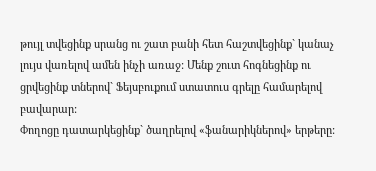թույլ տվեցինք սրանց ու շատ բանի հետ հաշտվեցինք` կանաչ լույս վառելով ամեն ինչի առաջ: Մենք շուտ հոգնեցինք ու ցրվեցինք տներով` Ֆեյսբուքում ստատուս գրելը համարելով բավարար:
Փողոցը դատարկեցինք` ծաղրելով «ֆանարիկներով» երթերը: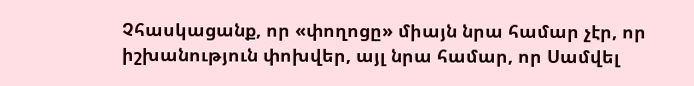Չհասկացանք, որ «փողոցը» միայն նրա համար չէր, որ իշխանություն փոխվեր, այլ նրա համար, որ Սամվել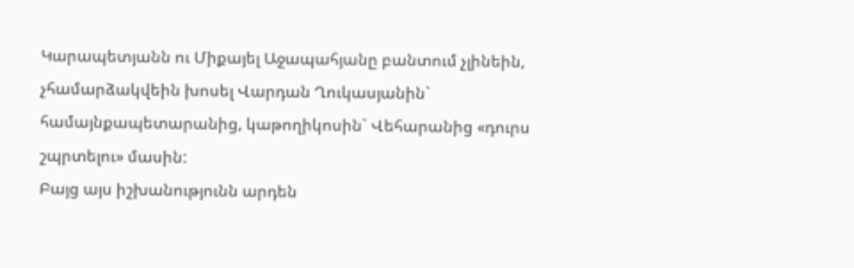Կարապետյանն ու Միքայել Աջապահյանը բանտում չլինեին, չհամարձակվեին խոսել Վարդան Ղուկասյանին` համայնքապետարանից, կաթողիկոսին` Վեհարանից «դուրս շպրտելու» մասին:
Բայց այս իշխանությունն արդեն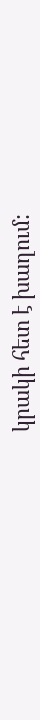կրակի հետ է խաղում: